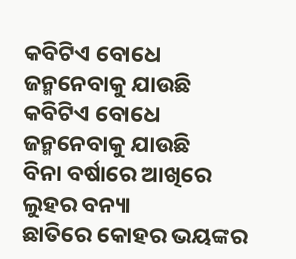କବିଟିଏ ବୋଧେ ଜନ୍ମନେବାକୁ ଯାଉଛି
କବିଟିଏ ବୋଧେ ଜନ୍ମନେବାକୁ ଯାଉଛି
ବିନା ବର୍ଷାରେ ଆଖିରେ ଲୁହର ବନ୍ୟା
ଛାତିରେ କୋହର ଭୟଙ୍କର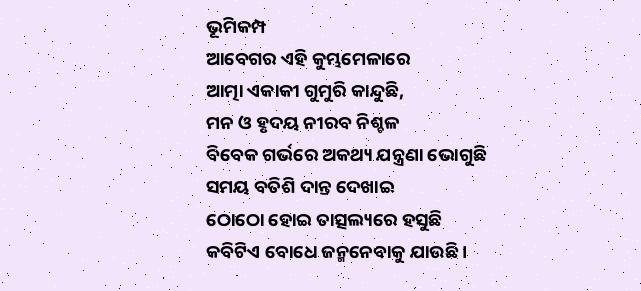ଭୂମିକମ୍ପ
ଆବେଗର ଏହି କୁମ୍ଭମେଳାରେ
ଆତ୍ମା ଏକାକୀ ଗୁମୁରି କାନ୍ଦୁଛି,
ମନ ଓ ହୃଦୟ ନୀରବ ନିଶ୍ଚଳ
ବିବେକ ଗର୍ଭରେ ଅକଥ୍ୟ ଯନ୍ତ୍ରଣା ଭୋଗୁଛି
ସମୟ ବତିଶି ଦାନ୍ତ ଦେଖାଇ
ଠୋଠୋ ହୋଇ ତାତ୍ସଲ୍ୟରେ ହସୁଛି
କବିଟିଏ ବୋଧେ ଜନ୍ମନେବାକୁ ଯାଉଛି ।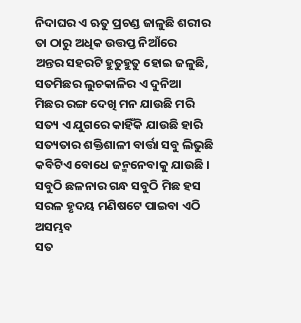ନିଦାଘର ଏ ଋତୁ ପ୍ରଚଣ୍ଡ ଜାଳୁଛି ଶରୀର
ତା ଠାରୁ ଅଧିକ ଉତ୍ତପ୍ତ ନିଆଁରେ
ଅନ୍ତର ସହରଟି ହୁତୁହୁତୁ ହୋଇ ଜଳୁଛି,
ସତମିଛର ଲୁଚକାଳିର ଏ ଦୁନିଆ
ମିଛର ରଙ୍ଗ ଦେଖି ମନ ଯାଉଛି ମରି
ସତ୍ୟ ଏ ଯୁଗରେ କାହିଁକି ଯାଉଛି ହାରି
ସତ୍ୟତାର ଶକ୍ତିଶାଳୀ ବାର୍ତ୍ତା ସବୁ ଲିଭୁଛି
କବିଟିଏ ବୋଧେ ଜନ୍ମନେବାକୁ ଯାଉଛି ।
ସବୁଠି ଛଳନାର ଗନ୍ଧ ସବୁଠି ମିଛ ହସ
ସରଳ ହୃଦୟ ମଣିଷଟେ ପାଇବା ଏଠି ଅସମ୍ଭବ
ସତ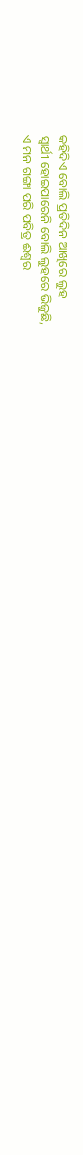କହିଦିଏ ବୋଲି ପ୍ରତିଦିନ ଆଖିରେ ଲୁହ
ସ୍ୱାର୍ଥୀ ହୋଇପାରେନି ବୋଲି ଲୁହରେ ଭିଜୁଛି,
ଏ ମନ ଗଙ୍ଗା ପରି ପବିତ୍ର ଈଶ୍ୱର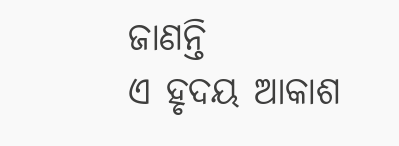ଜାଣନ୍ତି
ଏ ହୃଦୟ ଆକାଶ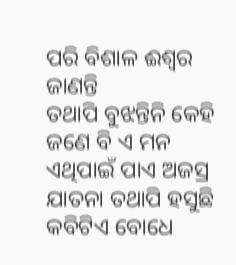ପରି ବିଶାଳ ଈଶ୍ୱର ଜାଣନ୍ତି
ତଥାପି ବୁଝନ୍ତିନି କେହି ଜଣେ ବି ଏ ମନ
ଏଥିପାଇଁ ପାଏ ଅଜସ୍ର ଯାତନା ତଥାପି ହସୁଛି
କବିଟିଏ ବୋଧେ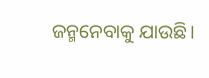ଜନ୍ମନେବାକୁ ଯାଉଛି।